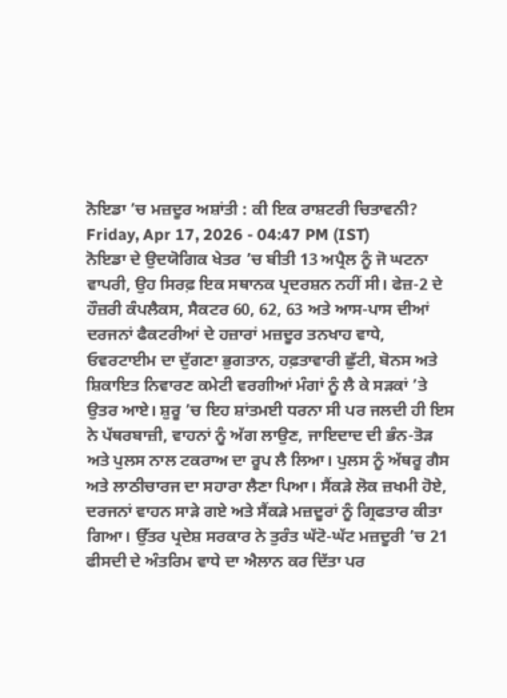ਨੋਇਡਾ ’ਚ ਮਜ਼ਦੂਰ ਅਸ਼ਾਂਤੀ : ਕੀ ਇਕ ਰਾਸ਼ਟਰੀ ਚਿਤਾਵਨੀ?
Friday, Apr 17, 2026 - 04:47 PM (IST)
ਨੋਇਡਾ ਦੇ ਉਦਯੋਗਿਕ ਖੇਤਰ ’ਚ ਬੀਤੀ 13 ਅਪ੍ਰੈਲ ਨੂੰ ਜੋ ਘਟਨਾ ਵਾਪਰੀ, ਉਹ ਸਿਰਫ਼ ਇਕ ਸਥਾਨਕ ਪ੍ਰਦਰਸ਼ਨ ਨਹੀਂ ਸੀ। ਫੇਜ਼-2 ਦੇ ਹੌਜ਼ਰੀ ਕੰਪਲੈਕਸ, ਸੈਕਟਰ 60, 62, 63 ਅਤੇ ਆਸ-ਪਾਸ ਦੀਆਂ ਦਰਜਨਾਂ ਫੈਕਟਰੀਆਂ ਦੇ ਹਜ਼ਾਰਾਂ ਮਜ਼ਦੂਰ ਤਨਖਾਹ ਵਾਧੇ, ਓਵਰਟਾਈਮ ਦਾ ਦੁੱਗਣਾ ਭੁਗਤਾਨ, ਹਫ਼ਤਾਵਾਰੀ ਛੁੱਟੀ, ਬੋਨਸ ਅਤੇ ਸ਼ਿਕਾਇਤ ਨਿਵਾਰਣ ਕਮੇਟੀ ਵਰਗੀਆਂ ਮੰਗਾਂ ਨੂੰ ਲੈ ਕੇ ਸੜਕਾਂ ’ਤੇ ਉਤਰ ਆਏ। ਸ਼ੁਰੂ ’ਚ ਇਹ ਸ਼ਾਂਤਮਈ ਧਰਨਾ ਸੀ ਪਰ ਜਲਦੀ ਹੀ ਇਸ ਨੇ ਪੱਥਰਬਾਜ਼ੀ, ਵਾਹਨਾਂ ਨੂੰ ਅੱਗ ਲਾਉਣ, ਜਾਇਦਾਦ ਦੀ ਭੰਨ-ਤੋੜ ਅਤੇ ਪੁਲਸ ਨਾਲ ਟਕਰਾਅ ਦਾ ਰੂਪ ਲੈ ਲਿਆ। ਪੁਲਸ ਨੂੰ ਅੱਥਰੂ ਗੈਸ ਅਤੇ ਲਾਠੀਚਾਰਜ ਦਾ ਸਹਾਰਾ ਲੈਣਾ ਪਿਆ। ਸੈਂਕੜੇ ਲੋਕ ਜ਼ਖਮੀ ਹੋਏ, ਦਰਜਨਾਂ ਵਾਹਨ ਸਾੜੇ ਗਏ ਅਤੇ ਸੈਂਕੜੇ ਮਜ਼ਦੂਰਾਂ ਨੂੰ ਗ੍ਰਿਫਤਾਰ ਕੀਤਾ ਗਿਆ। ਉੱਤਰ ਪ੍ਰਦੇਸ਼ ਸਰਕਾਰ ਨੇ ਤੁਰੰਤ ਘੱਟੋ-ਘੱਟ ਮਜ਼ਦੂਰੀ ’ਚ 21 ਫੀਸਦੀ ਦੇ ਅੰਤਰਿਮ ਵਾਧੇ ਦਾ ਐਲਾਨ ਕਰ ਦਿੱਤਾ ਪਰ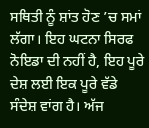ਸਥਿਤੀ ਨੂੰ ਸ਼ਾਂਤ ਹੋਣ ’ਚ ਸਮਾਂ ਲੱਗਾ। ਇਹ ਘਟਨਾ ਸਿਰਫ ਨੋਇਡਾ ਦੀ ਨਹੀਂ ਹੈ, ਇਹ ਪੂਰੇ ਦੇਸ਼ ਲਈ ਇਕ ਪੂਰੇ ਵੱਡੇ ਸੰਦੇਸ਼ ਵਾਂਗ ਹੈ। ਅੱਜ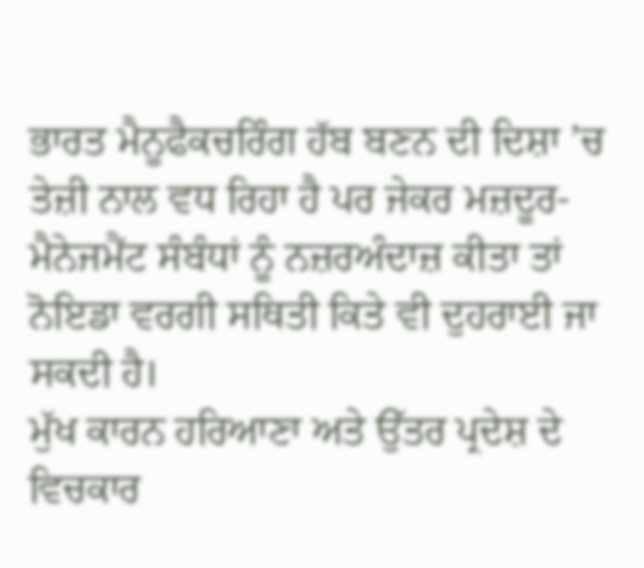ਭਾਰਤ ਮੈਨੂਫੈਕਚਰਿੰਗ ਹੱਬ ਬਣਨ ਦੀ ਦਿਸ਼ਾ ’ਚ ਤੇਜ਼ੀ ਨਾਲ ਵਧ ਰਿਹਾ ਹੈ ਪਰ ਜੇਕਰ ਮਜ਼ਦੂਰ-ਮੈਨੇਜਮੈਂਟ ਸੰਬੰਧਾਂ ਨੂੰ ਨਜ਼ਰਅੰਦਾਜ਼ ਕੀਤਾ ਤਾਂ ਨੋਇਡਾ ਵਰਗੀ ਸਥਿਤੀ ਕਿਤੇ ਵੀ ਦੁਹਰਾਈ ਜਾ ਸਕਦੀ ਹੈ।
ਮੁੱਖ ਕਾਰਨ ਹਰਿਆਣਾ ਅਤੇ ਉੱਤਰ ਪ੍ਰਦੇਸ਼ ਦੇ ਵਿਚਕਾਰ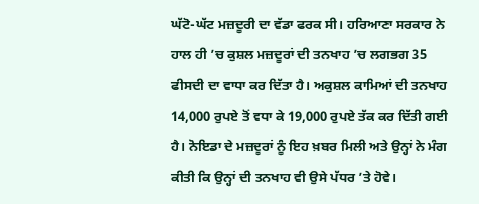ਘੱਟੋ-ਘੱਟ ਮਜ਼ਦੂਰੀ ਦਾ ਵੱਡਾ ਫਰਕ ਸੀ। ਹਰਿਆਣਾ ਸਰਕਾਰ ਨੇ ਹਾਲ ਹੀ ’ਚ ਕੁਸ਼ਲ ਮਜ਼ਦੂਰਾਂ ਦੀ ਤਨਖਾਹ ’ਚ ਲਗਭਗ 35 ਫੀਸਦੀ ਦਾ ਵਾਧਾ ਕਰ ਦਿੱਤਾ ਹੈ। ਅਕੁਸ਼ਲ ਕਾਮਿਆਂ ਦੀ ਤਨਖਾਹ 14,000 ਰੁਪਏ ਤੋਂ ਵਧਾ ਕੇ 19,000 ਰੁਪਏ ਤੱਕ ਕਰ ਦਿੱਤੀ ਗਈ ਹੈ। ਨੋਇਡਾ ਦੇ ਮਜ਼ਦੂਰਾਂ ਨੂੰ ਇਹ ਖ਼ਬਰ ਮਿਲੀ ਅਤੇ ਉਨ੍ਹਾਂ ਨੇ ਮੰਗ ਕੀਤੀ ਕਿ ਉਨ੍ਹਾਂ ਦੀ ਤਨਖਾਹ ਵੀ ਉਸੇ ਪੱਧਰ ’ਤੇ ਹੋਵੇ।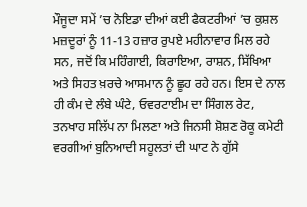ਮੌਜੂਦਾ ਸਮੇਂ ’ਚ ਨੋਇਡਾ ਦੀਆਂ ਕਈ ਫੈਕਟਰੀਆਂ ’ਚ ਕੁਸ਼ਲ ਮਜ਼ਦੂਰਾਂ ਨੂੰ 11-13 ਹਜ਼ਾਰ ਰੁਪਏ ਮਹੀਨਾਵਾਰ ਮਿਲ ਰਹੇ ਸਨ, ਜਦੋਂ ਕਿ ਮਹਿੰਗਾਈ, ਕਿਰਾਇਆ, ਰਾਸ਼ਨ, ਸਿੱਖਿਆ ਅਤੇ ਸਿਹਤ ਖ਼ਰਚੇ ਆਸਮਾਨ ਨੂੰ ਛੂਹ ਰਹੇ ਹਨ। ਇਸ ਦੇ ਨਾਲ ਹੀ ਕੰਮ ਦੇ ਲੰਬੇ ਘੰਟੇ, ਓਵਰਟਾਈਮ ਦਾ ਸਿੰਗਲ ਰੇਟ, ਤਨਖਾਹ ਸਲਿੱਪ ਨਾ ਮਿਲਣਾ ਅਤੇ ਜਿਨਸੀ ਸ਼ੋਸ਼ਣ ਰੋਕੂ ਕਮੇਟੀ ਵਰਗੀਆਂ ਬੁਨਿਆਦੀ ਸਹੂਲਤਾਂ ਦੀ ਘਾਟ ਨੇ ਗੁੱਸੇ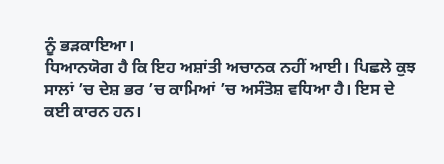ਨੂੰ ਭੜਕਾਇਆ।
ਧਿਆਨਯੋਗ ਹੈ ਕਿ ਇਹ ਅਸ਼ਾਂਤੀ ਅਚਾਨਕ ਨਹੀਂ ਆਈ। ਪਿਛਲੇ ਕੁਝ ਸਾਲਾਂ ’ਚ ਦੇਸ਼ ਭਰ ’ਚ ਕਾਮਿਆਂ ’ਚ ਅਸੰਤੋਸ਼ ਵਧਿਆ ਹੈ। ਇਸ ਦੇ ਕਈ ਕਾਰਨ ਹਨ।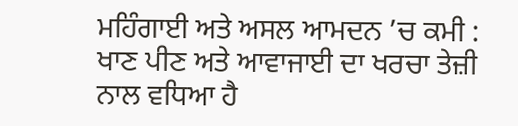ਮਹਿੰਗਾਈ ਅਤੇ ਅਸਲ ਆਮਦਨ ’ਚ ਕਮੀ : ਖਾਣ ਪੀਣ ਅਤੇ ਆਵਾਜਾਈ ਦਾ ਖਰਚਾ ਤੇਜ਼ੀ ਨਾਲ ਵਧਿਆ ਹੈ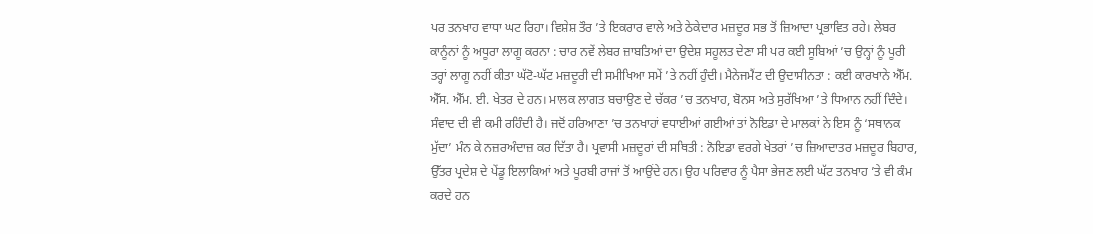ਪਰ ਤਨਖਾਹ ਵਾਧਾ ਘਟ ਰਿਹਾ। ਵਿਸ਼ੇਸ਼ ਤੌਰ ’ਤੇ ਇਕਰਾਰ ਵਾਲੇ ਅਤੇ ਠੇਕੇਦਾਰ ਮਜ਼ਦੂਰ ਸਭ ਤੋਂ ਜ਼ਿਆਦਾ ਪ੍ਰਭਾਵਿਤ ਰਹੇ। ਲੇਬਰ ਕਾਨੂੰਨਾਂ ਨੂੰ ਅਧੂਰਾ ਲਾਗੂ ਕਰਨਾ : ਚਾਰ ਨਵੇਂ ਲੇਬਰ ਜ਼ਾਬਤਿਆਂ ਦਾ ਉਦੇਸ਼ ਸਹੂਲਤ ਦੇਣਾ ਸੀ ਪਰ ਕਈ ਸੂਬਿਆਂ ’ਚ ਉਨ੍ਹਾਂ ਨੂੰ ਪੂਰੀ ਤਰ੍ਹਾਂ ਲਾਗੂ ਨਹੀਂ ਕੀਤਾ ਘੱਟੋ-ਘੱਟ ਮਜ਼ਦੂਰੀ ਦੀ ਸਮੀਖਿਆ ਸਮੇਂ ’ਤੇ ਨਹੀਂ ਹੁੰਦੀ। ਮੈਨੇਜਮੈਂਟ ਦੀ ਉਦਾਸੀਨਤਾ : ਕਈ ਕਾਰਖਾਨੇ ਐੱਮ. ਐੱਸ. ਐੱਮ. ਈ. ਖੇਤਰ ਦੇ ਹਨ। ਮਾਲਕ ਲਾਗਤ ਬਚਾਉਣ ਦੇ ਚੱਕਰ ’ਚ ਤਨਖਾਹ, ਬੋਨਸ ਅਤੇ ਸੁਰੱਖਿਆ ’ਤੇ ਧਿਆਨ ਨਹੀਂ ਦਿੰਦੇ। ਸੰਵਾਦ ਦੀ ਵੀ ਕਮੀ ਰਹਿੰਦੀ ਹੈ। ਜਦੋਂ ਹਰਿਆਣਾ ’ਚ ਤਨਖਾਹਾਂ ਵਧਾਈਆਂ ਗਈਆਂ ਤਾਂ ਨੋਇਡਾ ਦੇ ਮਾਲਕਾਂ ਨੇ ਇਸ ਨੂੰ ‘ਸਥਾਨਕ ਮੁੱਦਾ’ ਮੰਨ ਕੇ ਨਜ਼ਰਅੰਦਾਜ਼ ਕਰ ਦਿੱਤਾ ਹੈ। ਪ੍ਰਵਾਸੀ ਮਜ਼ਦੂਰਾਂ ਦੀ ਸਥਿਤੀ : ਨੋਇਡਾ ਵਰਗੇ ਖੇਤਰਾਂ ’ਚ ਜ਼ਿਆਦਾਤਰ ਮਜ਼ਦੂਰ ਬਿਹਾਰ, ਉੱਤਰ ਪ੍ਰਦੇਸ਼ ਦੇ ਪੇਂਡੂ ਇਲਾਕਿਆਂ ਅਤੇ ਪੂਰਬੀ ਰਾਜਾਂ ਤੋਂ ਆਉਂਦੇ ਹਨ। ਉਹ ਪਰਿਵਾਰ ਨੂੰ ਪੈਸਾ ਭੇਜਣ ਲਈ ਘੱਟ ਤਨਖਾਹ ’ਤੇ ਵੀ ਕੰਮ ਕਰਦੇ ਹਨ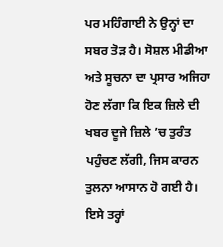ਪਰ ਮਹਿੰਗਾਈ ਨੇ ਉਨ੍ਹਾਂ ਦਾ ਸਬਰ ਤੋੜ ਹੈ। ਸੋਸ਼ਲ ਮੀਡੀਆ ਅਤੇ ਸੂਚਨਾ ਦਾ ਪ੍ਰਸਾਰ ਅਜਿਹਾ ਹੋਣ ਲੱਗਾ ਕਿ ਇਕ ਜ਼ਿਲੇ ਦੀ ਖਬਰ ਦੂਜੇ ਜ਼ਿਲੇ ’ਚ ਤੁਰੰਤ ਪਹੁੰਚਣ ਲੱਗੀ, ਜਿਸ ਕਾਰਨ ਤੁਲਨਾ ਆਸਾਨ ਹੋ ਗਈ ਹੈ।
ਇਸੇ ਤਰ੍ਹਾਂ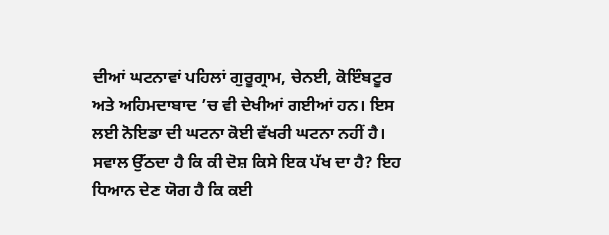ਦੀਆਂ ਘਟਨਾਵਾਂ ਪਹਿਲਾਂ ਗੁਰੂਗ੍ਰਾਮ, ਚੇਨਈ, ਕੋਇੰਬਟੂਰ ਅਤੇ ਅਹਿਮਦਾਬਾਦ ’ਚ ਵੀ ਦੇਖੀਆਂ ਗਈਆਂ ਹਨ। ਇਸ ਲਈ ਨੋਇਡਾ ਦੀ ਘਟਨਾ ਕੋਈ ਵੱਖਰੀ ਘਟਨਾ ਨਹੀਂ ਹੈ।
ਸਵਾਲ ਉੱਠਦਾ ਹੈ ਕਿ ਕੀ ਦੋਸ਼ ਕਿਸੇ ਇਕ ਪੱਖ ਦਾ ਹੈ? ਇਹ ਧਿਆਨ ਦੇਣ ਯੋਗ ਹੈ ਕਿ ਕਈ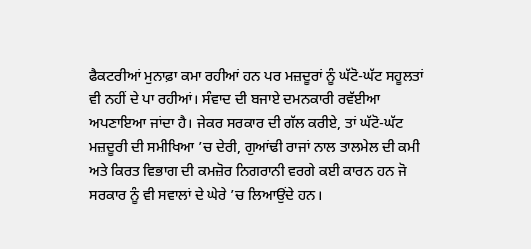ਫੈਕਟਰੀਆਂ ਮੁਨਾਫ਼ਾ ਕਮਾ ਰਹੀਆਂ ਹਨ ਪਰ ਮਜ਼ਦੂਰਾਂ ਨੂੰ ਘੱਟੋ-ਘੱਟ ਸਹੂਲਤਾਂ ਵੀ ਨਹੀਂ ਦੇ ਪਾ ਰਹੀਆਂ। ਸੰਵਾਦ ਦੀ ਬਜਾਏ ਦਮਨਕਾਰੀ ਰਵੱਈਆ ਅਪਣਾਇਆ ਜਾਂਦਾ ਹੈ। ਜੇਕਰ ਸਰਕਾਰ ਦੀ ਗੱਲ ਕਰੀਏ, ਤਾਂ ਘੱਟੋ-ਘੱਟ ਮਜ਼ਦੂਰੀ ਦੀ ਸਮੀਖਿਆ ’ਚ ਦੇਰੀ, ਗੁਆਂਢੀ ਰਾਜਾਂ ਨਾਲ ਤਾਲਮੇਲ ਦੀ ਕਮੀ ਅਤੇ ਕਿਰਤ ਵਿਭਾਗ ਦੀ ਕਮਜ਼ੋਰ ਨਿਗਰਾਨੀ ਵਰਗੇ ਕਈ ਕਾਰਨ ਹਨ ਜੋ ਸਰਕਾਰ ਨੂੰ ਵੀ ਸਵਾਲਾਂ ਦੇ ਘੇਰੇ ’ਚ ਲਿਆਉਂਦੇ ਹਨ।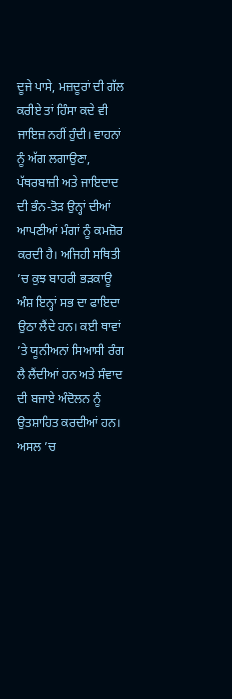ਦੂਜੇ ਪਾਸੇ, ਮਜ਼ਦੂਰਾਂ ਦੀ ਗੱਲ ਕਰੀਏ ਤਾਂ ਹਿੰਸਾ ਕਦੇ ਵੀ ਜਾਇਜ਼ ਨਹੀਂ ਹੁੰਦੀ। ਵਾਹਨਾਂ ਨੂੰ ਅੱਗ ਲਗਾਉਣਾ, ਪੱਥਰਬਾਜ਼ੀ ਅਤੇ ਜਾਇਦਾਦ ਦੀ ਭੰਨ-ਤੋੜ ਉਨ੍ਹਾਂ ਦੀਆਂ ਆਪਣੀਆਂ ਮੰਗਾਂ ਨੂੰ ਕਮਜ਼ੋਰ ਕਰਦੀ ਹੈ। ਅਜਿਹੀ ਸਥਿਤੀ ’ਚ ਕੁਝ ਬਾਹਰੀ ਭੜਕਾਊ ਅੰਸ਼ ਇਨ੍ਹਾਂ ਸਭ ਦਾ ਫਾਇਦਾ ਉਠਾ ਲੈਂਦੇ ਹਨ। ਕਈ ਥਾਵਾਂ ’ਤੇ ਯੂਨੀਅਨਾਂ ਸਿਆਸੀ ਰੰਗ ਲੈ ਲੈਂਦੀਆਂ ਹਨ ਅਤੇ ਸੰਵਾਦ ਦੀ ਬਜਾਏ ਅੰਦੋਲਨ ਨੂੰ ਉਤਸ਼ਾਹਿਤ ਕਰਦੀਆਂ ਹਨ। ਅਸਲ ’ਚ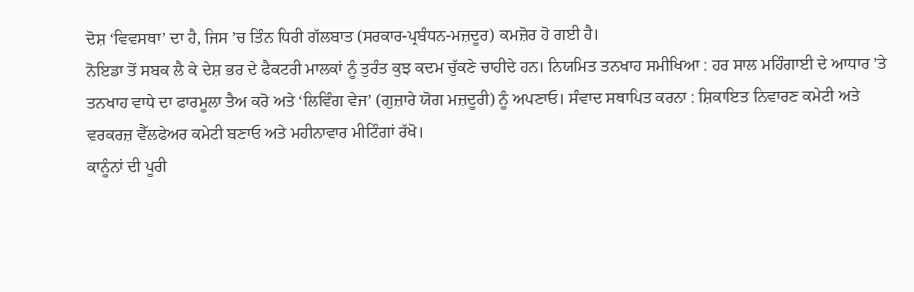ਦੋਸ਼ ‘ਵਿਵਸਥਾ’ ਦਾ ਹੈ, ਜਿਸ ’ਚ ਤਿੰਨ ਧਿਰੀ ਗੱਲਬਾਤ (ਸਰਕਾਰ-ਪ੍ਰਬੰਧਨ-ਮਜ਼ਦੂਰ) ਕਮਜ਼ੋਰ ਹੋ ਗਈ ਹੈ।
ਨੋਇਡਾ ਤੋਂ ਸਬਕ ਲੈ ਕੇ ਦੇਸ਼ ਭਰ ਦੇ ਫੈਕਟਰੀ ਮਾਲਕਾਂ ਨੂੰ ਤੁਰੰਤ ਕੁਝ ਕਦਮ ਚੁੱਕਣੇ ਚਾਹੀਦੇ ਹਨ। ਨਿਯਮਿਤ ਤਨਖਾਹ ਸਮੀਖਿਆ : ਹਰ ਸਾਲ ਮਹਿੰਗਾਈ ਦੇ ਆਧਾਰ ’ਤੇ ਤਨਖਾਹ ਵਾਧੇ ਦਾ ਫਾਰਮੂਲਾ ਤੈਅ ਕਰੋ ਅਤੇ ‘ਲਿਵਿੰਗ ਵੇਜ’ (ਗੁਜ਼ਾਰੇ ਯੋਗ ਮਜ਼ਦੂਰੀ) ਨੂੰ ਅਪਣਾਓ। ਸੰਵਾਦ ਸਥਾਪਿਤ ਕਰਨਾ : ਸ਼ਿਕਾਇਤ ਨਿਵਾਰਣ ਕਮੇਟੀ ਅਤੇ ਵਰਕਰਜ਼ ਵੈੱਲਫੇਅਰ ਕਮੇਟੀ ਬਣਾਓ ਅਤੇ ਮਹੀਨਾਵਾਰ ਮੀਟਿੰਗਾਂ ਰੱਖੋ।
ਕਾਨੂੰਨਾਂ ਦੀ ਪੂਰੀ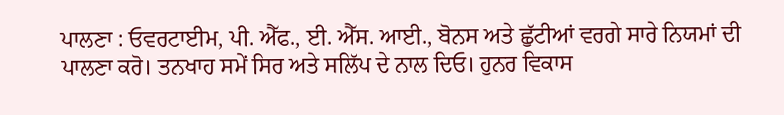ਪਾਲਣਾ : ਓਵਰਟਾਈਮ, ਪੀ. ਐੱਫ., ਈ. ਐੱਸ. ਆਈ., ਬੋਨਸ ਅਤੇ ਛੁੱਟੀਆਂ ਵਰਗੇ ਸਾਰੇ ਨਿਯਮਾਂ ਦੀ ਪਾਲਣਾ ਕਰੋ। ਤਨਖਾਹ ਸਮੇਂ ਸਿਰ ਅਤੇ ਸਲਿੱਪ ਦੇ ਨਾਲ ਦਿਓ। ਹੁਨਰ ਵਿਕਾਸ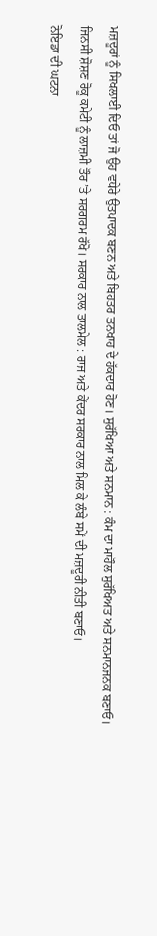ਮਜ਼ਦੂਰਾਂ ਨੂੰ ਸਿਖਲਾਈ ਦਿਓ ਤਾਂ ਜੋ ਉਹ ਵਧੇਰੇ ਉਤਪਾਦਕ ਬਣਨ ਅਤੇ ਬਿਹਤਰ ਤਨਖਾਹ ਦੇ ਹੱਕਦਾਰ ਹੋਣ। ਸੁਰੱਖਿਆ ਅਤੇ ਸਨਮਾਨ : ਕੰਮ ਦਾ ਮਾਹੌਲ ਸੁਰੱਖਿਅਤ ਅਤੇ ਸਨਮਾਨਜਨਕ ਬਣਾਓ। ਜਿਨਸੀ ਸ਼ੋਸ਼ਣ ਰੋਕੂ ਕਮੇਟੀ ਨੂੰ ਲਾਜ਼ਮੀ ਤੌਰ ’ਤੇ ਸਰਗਰਮ ਰੱਖੋ। ਸਰਕਾਰ ਨਾਲ ਤਾਲਮੇਲ : ਰਾਜ ਅਤੇ ਕੇਂਦਰ ਸਰਕਾਰ ਨਾਲ ਮਿਲ ਕੇ ਲੰਬੇ ਸਮੇਂ ਦੀ ਮਜ਼ਦੂਰੀ ਨੀਤੀ ਬਣਾਓ।
ਨੋਇਡਾ ਦੀ ਘਟਨਾ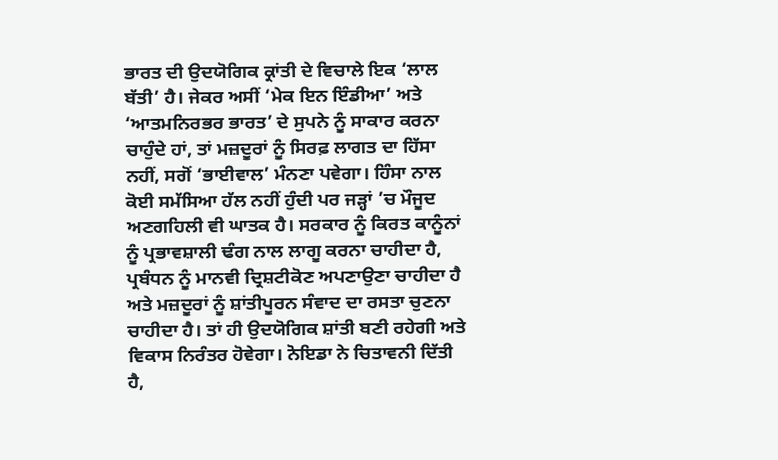ਭਾਰਤ ਦੀ ਉਦਯੋਗਿਕ ਕ੍ਰਾਂਤੀ ਦੇ ਵਿਚਾਲੇ ਇਕ ‘ਲਾਲ ਬੱਤੀ’ ਹੈ। ਜੇਕਰ ਅਸੀਂ ‘ਮੇਕ ਇਨ ਇੰਡੀਆ’ ਅਤੇ ‘ਆਤਮਨਿਰਭਰ ਭਾਰਤ’ ਦੇ ਸੁਪਨੇ ਨੂੰ ਸਾਕਾਰ ਕਰਨਾ ਚਾਹੁੰਦੇ ਹਾਂ, ਤਾਂ ਮਜ਼ਦੂਰਾਂ ਨੂੰ ਸਿਰਫ਼ ਲਾਗਤ ਦਾ ਹਿੱਸਾ ਨਹੀਂ, ਸਗੋਂ ‘ਭਾਈਵਾਲ’ ਮੰਨਣਾ ਪਵੇਗਾ। ਹਿੰਸਾ ਨਾਲ ਕੋਈ ਸਮੱਸਿਆ ਹੱਲ ਨਹੀਂ ਹੁੰਦੀ ਪਰ ਜੜ੍ਹਾਂ ’ਚ ਮੌਜੂਦ ਅਣਗਹਿਲੀ ਵੀ ਘਾਤਕ ਹੈ। ਸਰਕਾਰ ਨੂੰ ਕਿਰਤ ਕਾਨੂੰਨਾਂ ਨੂੰ ਪ੍ਰਭਾਵਸ਼ਾਲੀ ਢੰਗ ਨਾਲ ਲਾਗੂ ਕਰਨਾ ਚਾਹੀਦਾ ਹੈ, ਪ੍ਰਬੰਧਨ ਨੂੰ ਮਾਨਵੀ ਦ੍ਰਿਸ਼ਟੀਕੋਣ ਅਪਣਾਉਣਾ ਚਾਹੀਦਾ ਹੈ ਅਤੇ ਮਜ਼ਦੂਰਾਂ ਨੂੰ ਸ਼ਾਂਤੀਪੂਰਨ ਸੰਵਾਦ ਦਾ ਰਸਤਾ ਚੁਣਨਾ ਚਾਹੀਦਾ ਹੈ। ਤਾਂ ਹੀ ਉਦਯੋਗਿਕ ਸ਼ਾਂਤੀ ਬਣੀ ਰਹੇਗੀ ਅਤੇ ਵਿਕਾਸ ਨਿਰੰਤਰ ਹੋਵੇਗਾ। ਨੋਇਡਾ ਨੇ ਚਿਤਾਵਨੀ ਦਿੱਤੀ ਹੈ,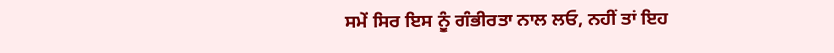ਸਮੇਂ ਸਿਰ ਇਸ ਨੂੰ ਗੰਭੀਰਤਾ ਨਾਲ ਲਓ, ਨਹੀਂ ਤਾਂ ਇਹ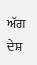ਅੱਗ ਦੇਸ਼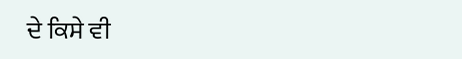ਦੇ ਕਿਸੇ ਵੀ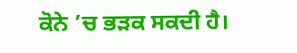ਕੋਨੇ ’ਚ ਭੜਕ ਸਕਦੀ ਹੈ।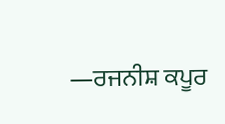—ਰਜਨੀਸ਼ ਕਪੂਰ